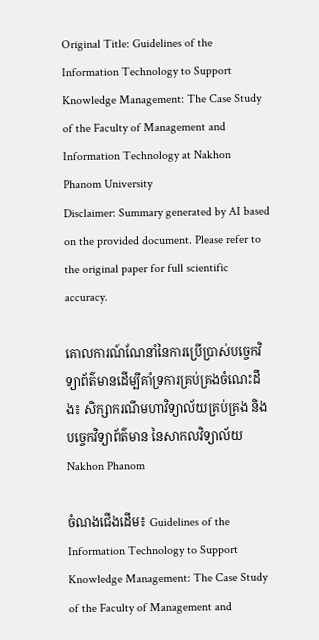Original Title: Guidelines of the Information Technology to Support Knowledge Management: The Case Study of the Faculty of Management and Information Technology at Nakhon Phanom University
Disclaimer: Summary generated by AI based on the provided document. Please refer to the original paper for full scientific accuracy.

គោលការណ៍ណែនាំនៃការប្រើប្រាស់បច្ចេកវិទ្យាព័ត៌មានដើម្បីគាំទ្រការគ្រប់គ្រងចំណេះដឹង៖ សិក្សាករណីមហាវិទ្យាល័យគ្រប់គ្រង និងបច្ចេកវិទ្យាព័ត៌មាន នៃសាកលវិទ្យាល័យ Nakhon Phanom

ចំណងជើងដើម៖ Guidelines of the Information Technology to Support Knowledge Management: The Case Study of the Faculty of Management and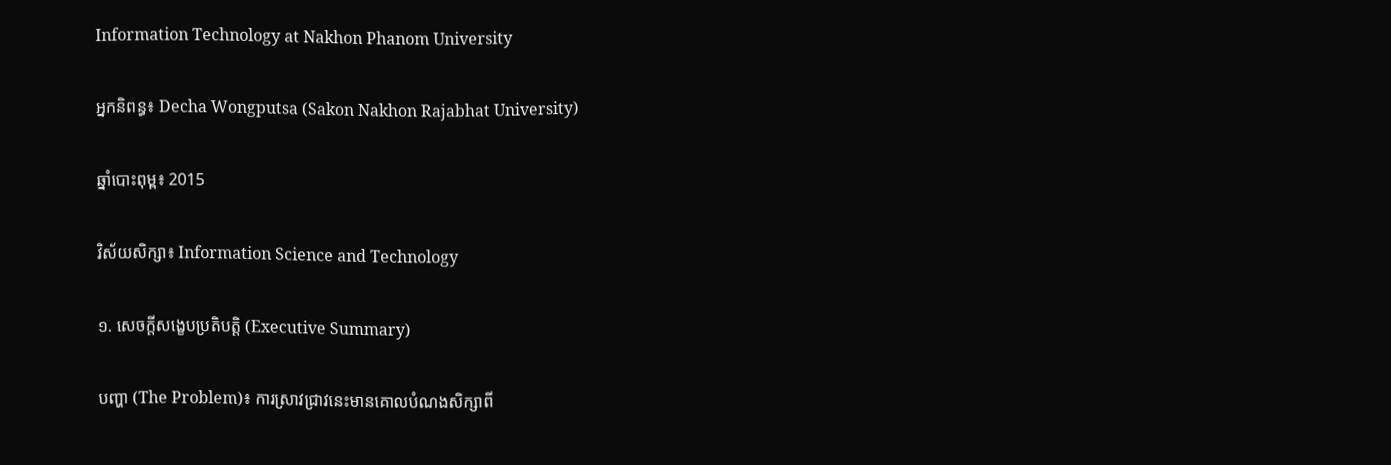Information Technology at Nakhon Phanom University

អ្នកនិពន្ធ៖ Decha Wongputsa (Sakon Nakhon Rajabhat University)

ឆ្នាំបោះពុម្ព៖ 2015

វិស័យសិក្សា៖ Information Science and Technology

១. សេចក្តីសង្ខេបប្រតិបត្តិ (Executive Summary)

បញ្ហា (The Problem)៖ ការស្រាវជ្រាវនេះមានគោលបំណងសិក្សាពី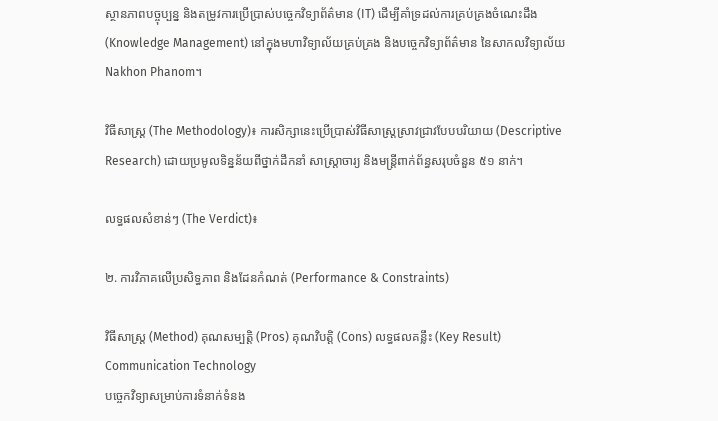ស្ថានភាពបច្ចុប្បន្ន និងតម្រូវការប្រើប្រាស់បច្ចេកវិទ្យាព័ត៌មាន (IT) ដើម្បីគាំទ្រដល់ការគ្រប់គ្រងចំណេះដឹង (Knowledge Management) នៅក្នុងមហាវិទ្យាល័យគ្រប់គ្រង និងបច្ចេកវិទ្យាព័ត៌មាន នៃសាកលវិទ្យាល័យ Nakhon Phanom។

វិធីសាស្ត្រ (The Methodology)៖ ការសិក្សានេះប្រើប្រាស់វិធីសាស្ត្រស្រាវជ្រាវបែបបរិយាយ (Descriptive Research) ដោយប្រមូលទិន្នន័យពីថ្នាក់ដឹកនាំ សាស្ត្រាចារ្យ និងមន្ត្រីពាក់ព័ន្ធសរុបចំនួន ៥១ នាក់។

លទ្ធផលសំខាន់ៗ (The Verdict)៖

២. ការវិភាគលើប្រសិទ្ធភាព និងដែនកំណត់ (Performance & Constraints)

វិធីសាស្ត្រ (Method) គុណសម្បត្តិ (Pros) គុណវិបត្តិ (Cons) លទ្ធផលគន្លឹះ (Key Result)
Communication Technology
បច្ចេកវិទ្យាសម្រាប់ការទំនាក់ទំនង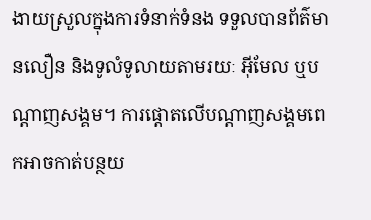ងាយស្រួលក្នុងការទំនាក់ទំនង ទទួលបានព័ត៌មានលឿន និងទូលំទូលាយតាមរយៈ អ៊ីមែល ឬបណ្ដាញសង្គម។ ការផ្តោតលើបណ្តាញសង្គមពេកអាចកាត់បន្ថយ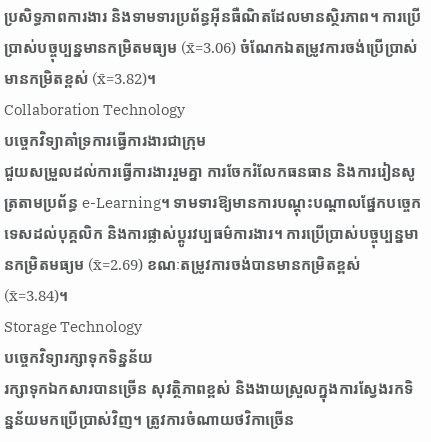ប្រសិទ្ធភាពការងារ និងទាមទារប្រព័ន្ធអ៊ីនធឺណិតដែលមានស្ថិរភាព។ ការប្រើប្រាស់បច្ចុប្បន្នមានកម្រិតមធ្យម (x̄=3.06) ចំណែកឯតម្រូវការចង់ប្រើប្រាស់មានកម្រិតខ្ពស់ (x̄=3.82)។
Collaboration Technology
បច្ចេកវិទ្យាគាំទ្រការធ្វើការងារជាក្រុម
ជួយសម្រួលដល់ការធ្វើការងាររួមគ្នា ការចែករំលែកធនធាន និងការរៀនសូត្រតាមប្រព័ន្ធ e-Learning។ ទាមទារឱ្យមានការបណ្តុះបណ្តាលផ្នែកបច្ចេកទេសដល់បុគ្គលិក និងការផ្លាស់ប្តូរវប្បធម៌ការងារ។ ការប្រើប្រាស់បច្ចុប្បន្នមានកម្រិតមធ្យម (x̄=2.69) ខណៈតម្រូវការចង់បានមានកម្រិតខ្ពស់ (x̄=3.84)។
Storage Technology
បច្ចេកវិទ្យារក្សាទុកទិន្នន័យ
រក្សាទុកឯកសារបានច្រើន សុវត្ថិភាពខ្ពស់ និងងាយស្រួលក្នុងការស្វែងរកទិន្នន័យមកប្រើប្រាស់វិញ។ ត្រូវការចំណាយថវិកាច្រើន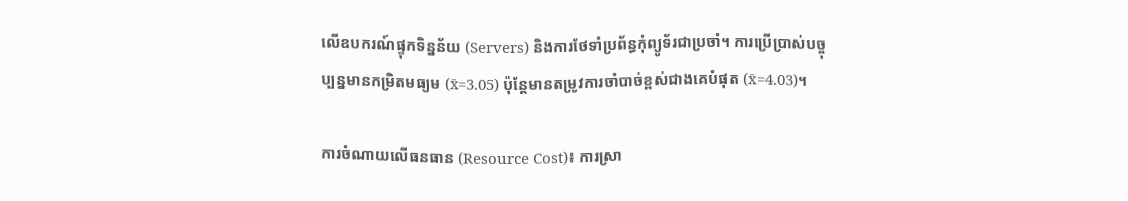លើឧបករណ៍ផ្ទុកទិន្នន័យ (Servers) និងការថែទាំប្រព័ន្ធកុំព្យូទ័រជាប្រចាំ។ ការប្រើប្រាស់បច្ចុប្បន្នមានកម្រិតមធ្យម (x̄=3.05) ប៉ុន្តែមានតម្រូវការចាំបាច់ខ្ពស់ជាងគេបំផុត (x̄=4.03)។

ការចំណាយលើធនធាន (Resource Cost)៖ ការស្រា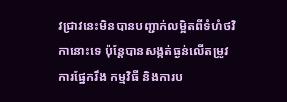វជ្រាវនេះមិនបានបញ្ជាក់លម្អិតពីទំហំថវិកានោះទេ ប៉ុន្តែបានសង្កត់ធ្ងន់លើតម្រូវការផ្នែករឹង កម្មវិធី និងការប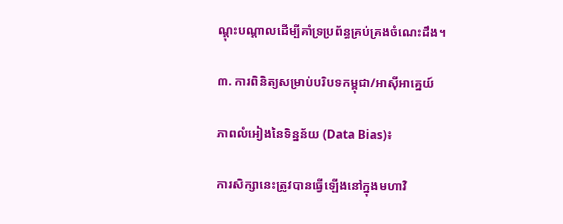ណ្តុះបណ្តាលដើម្បីគាំទ្រប្រព័ន្ធគ្រប់គ្រងចំណេះដឹង។

៣. ការពិនិត្យសម្រាប់បរិបទកម្ពុជា/អាស៊ីអាគ្នេយ៍

ភាពលំអៀងនៃទិន្នន័យ (Data Bias)៖

ការសិក្សានេះត្រូវបានធ្វើឡើងនៅក្នុងមហាវិ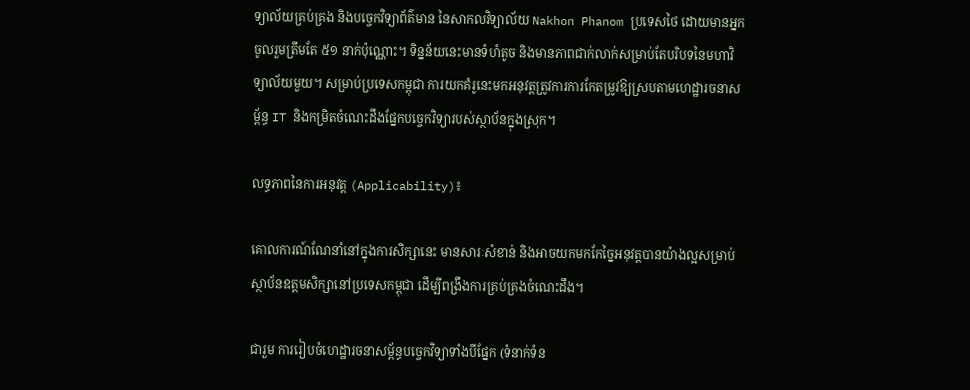ទ្យាល័យគ្រប់គ្រង និងបច្ចេកវិទ្យាព័ត៌មាន នៃសាកលវិទ្យាល័យ Nakhon Phanom ប្រទេសថៃ ដោយមានអ្នកចូលរួមត្រឹមតែ ៥១ នាក់ប៉ុណ្ណោះ។ ទិន្នន័យនេះមានទំហំតូច និងមានភាពជាក់លាក់សម្រាប់តែបរិបទនៃមហាវិទ្យាល័យមួយ។ សម្រាប់ប្រទេសកម្ពុជា ការយកគំរូនេះមកអនុវត្តត្រូវការការកែតម្រូវឱ្យស្របតាមហេដ្ឋារចនាសម្ព័ន្ធ IT និងកម្រិតចំណេះដឹងផ្នែកបច្ចេកវិទ្យារបស់ស្ថាប័នក្នុងស្រុក។

លទ្ធភាពនៃការអនុវត្ត (Applicability)៖

គោលការណ៍ណែនាំនៅក្នុងការសិក្សានេះ មានសារៈសំខាន់ និងអាចយកមកកែច្នៃអនុវត្តបានយ៉ាងល្អសម្រាប់ស្ថាប័នឧត្តមសិក្សានៅប្រទេសកម្ពុជា ដើម្បីពង្រឹងការគ្រប់គ្រងចំណេះដឹង។

ជារួម ការរៀបចំហេដ្ឋារចនាសម្ព័ន្ធបច្ចេកវិទ្យាទាំងបីផ្នែក (ទំនាក់ទំន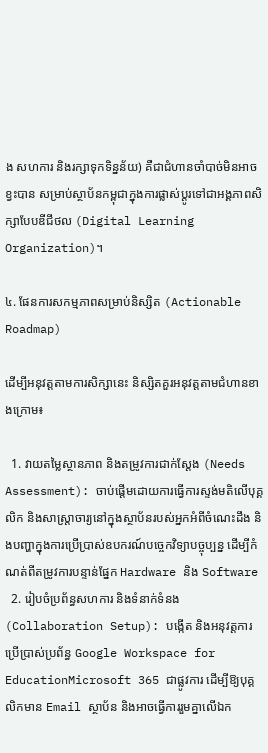ង សហការ និងរក្សាទុកទិន្នន័យ) គឺជាជំហានចាំបាច់មិនអាចខ្វះបាន សម្រាប់ស្ថាប័នកម្ពុជាក្នុងការផ្លាស់ប្តូរទៅជាអង្គភាពសិក្សាបែបឌីជីថល (Digital Learning Organization)។

៤. ផែនការសកម្មភាពសម្រាប់និស្សិត (Actionable Roadmap)

ដើម្បីអនុវត្តតាមការសិក្សានេះ និស្សិតគួរអនុវត្តតាមជំហានខាងក្រោម៖

  1. វាយតម្លៃស្ថានភាព និងតម្រូវការជាក់ស្តែង (Needs Assessment): ចាប់ផ្តើមដោយការធ្វើការស្ទង់មតិលើបុគ្គលិក និងសាស្ត្រាចារ្យនៅក្នុងស្ថាប័នរបស់អ្នកអំពីចំណេះដឹង និងបញ្ហាក្នុងការប្រើប្រាស់ឧបករណ៍បច្ចេកវិទ្យាបច្ចុប្បន្ន ដើម្បីកំណត់ពីតម្រូវការបន្ទាន់ផ្នែក Hardware និង Software
  2. រៀបចំប្រព័ន្ធសហការ និងទំនាក់ទំនង (Collaboration Setup): បង្កើត និងអនុវត្តការប្រើប្រាស់ប្រព័ន្ធ Google Workspace for EducationMicrosoft 365 ជាផ្លូវការ ដើម្បីឱ្យបុគ្គលិកមាន Email ស្ថាប័ន និងអាចធ្វើការរួមគ្នាលើឯក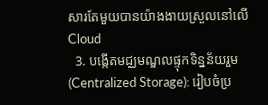សារតែមួយបានយ៉ាងងាយស្រួលនៅលើ Cloud
  3. បង្កើតមជ្ឈមណ្ឌលផ្ទុកទិន្នន័យរួម (Centralized Storage): រៀបចំប្រ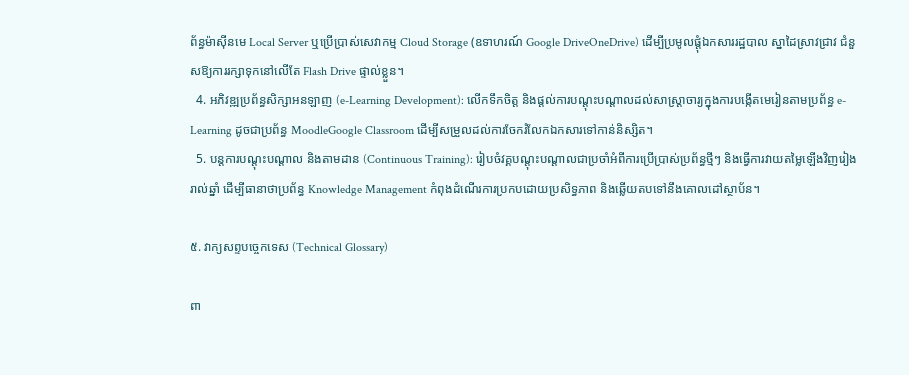ព័ន្ធម៉ាស៊ីនមេ Local Server ឬប្រើប្រាស់សេវាកម្ម Cloud Storage (ឧទាហរណ៍ Google DriveOneDrive) ដើម្បីប្រមូលផ្តុំឯកសាររដ្ឋបាល ស្នាដៃស្រាវជ្រាវ ជំនួសឱ្យការរក្សាទុកនៅលើតែ Flash Drive ផ្ទាល់ខ្លួន។
  4. អភិវឌ្ឍប្រព័ន្ធសិក្សាអនឡាញ (e-Learning Development): លើកទឹកចិត្ត និងផ្តល់ការបណ្តុះបណ្តាលដល់សាស្ត្រាចារ្យក្នុងការបង្កើតមេរៀនតាមប្រព័ន្ធ e-Learning ដូចជាប្រព័ន្ធ MoodleGoogle Classroom ដើម្បីសម្រួលដល់ការចែករំលែកឯកសារទៅកាន់និស្សិត។
  5. បន្តការបណ្តុះបណ្តាល និងតាមដាន (Continuous Training): រៀបចំវគ្គបណ្តុះបណ្តាលជាប្រចាំអំពីការប្រើប្រាស់ប្រព័ន្ធថ្មីៗ និងធ្វើការវាយតម្លៃឡើងវិញរៀងរាល់ឆ្នាំ ដើម្បីធានាថាប្រព័ន្ធ Knowledge Management កំពុងដំណើរការប្រកបដោយប្រសិទ្ធភាព និងឆ្លើយតបទៅនឹងគោលដៅស្ថាប័ន។

៥. វាក្យសព្ទបច្ចេកទេស (Technical Glossary)

ពា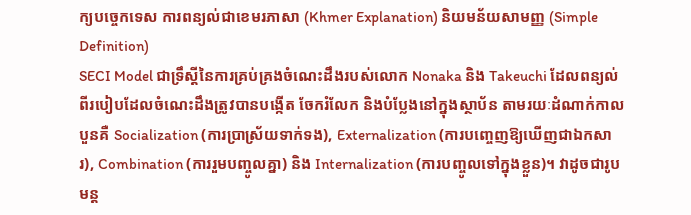ក្យបច្ចេកទេស ការពន្យល់ជាខេមរភាសា (Khmer Explanation) និយមន័យសាមញ្ញ (Simple Definition)
SECI Model ជាទ្រឹស្តីនៃការគ្រប់គ្រងចំណេះដឹងរបស់លោក Nonaka និង Takeuchi ដែលពន្យល់ពីរបៀបដែលចំណេះដឹងត្រូវបានបង្កើត ចែករំលែក និងបំប្លែងនៅក្នុងស្ថាប័ន តាមរយៈដំណាក់កាលបួនគឺ Socialization (ការប្រាស្រ័យទាក់ទង), Externalization (ការបញ្ចេញឱ្យឃើញជាឯកសារ), Combination (ការរួមបញ្ចូលគ្នា) និង Internalization (ការបញ្ចូលទៅក្នុងខ្លួន)។ វាដូចជារូបមន្ត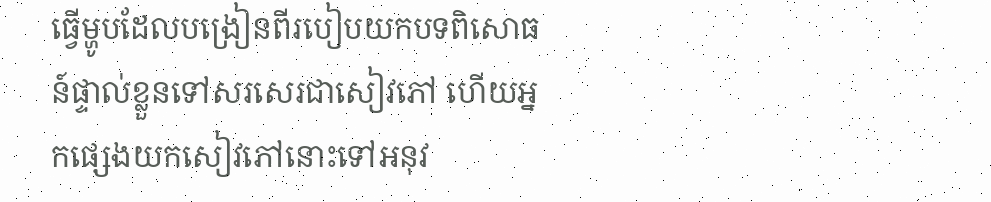ធ្វើម្ហូបដែលបង្រៀនពីរបៀបយកបទពិសោធន៍ផ្ទាល់ខ្លួនទៅសរសេរជាសៀវភៅ ហើយអ្នកផ្សេងយកសៀវភៅនោះទៅអនុវ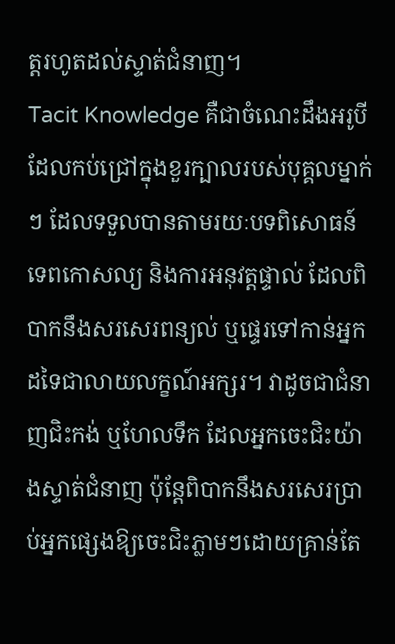ត្តរហូតដល់ស្ទាត់ជំនាញ។
Tacit Knowledge គឺជាចំណេះដឹងអរូបីដែលកប់ជ្រៅក្នុងខួរក្បាលរបស់បុគ្គលម្នាក់ៗ ដែលទទួលបានតាមរយៈបទពិសោធន៍ ទេពកោសល្យ និងការអនុវត្តផ្ទាល់ ដែលពិបាកនឹងសរសេរពន្យល់ ឬផ្ទេរទៅកាន់អ្នកដទៃជាលាយលក្ខណ៍អក្សរ។ វាដូចជាជំនាញជិះកង់ ឬហែលទឹក ដែលអ្នកចេះជិះយ៉ាងស្ទាត់ជំនាញ ប៉ុន្តែពិបាកនឹងសរសេរប្រាប់អ្នកផ្សេងឱ្យចេះជិះភ្លាមៗដោយគ្រាន់តែ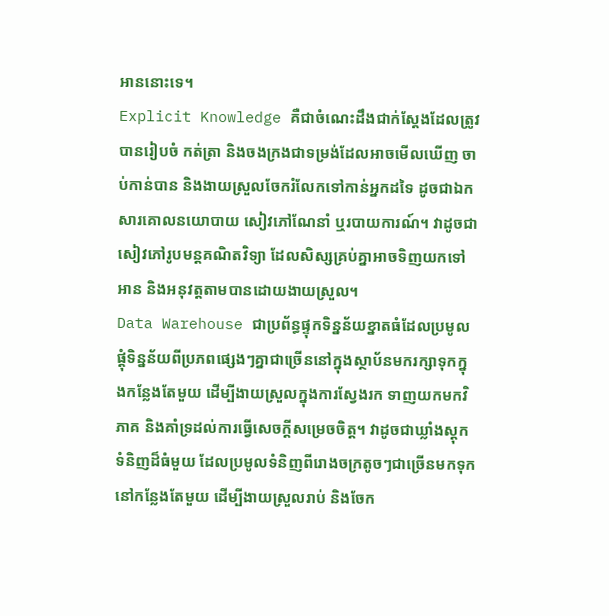អាននោះទេ។
Explicit Knowledge គឺជាចំណេះដឹងជាក់ស្តែងដែលត្រូវបានរៀបចំ កត់ត្រា និងចងក្រងជាទម្រង់ដែលអាចមើលឃើញ ចាប់កាន់បាន និងងាយស្រួលចែករំលែកទៅកាន់អ្នកដទៃ ដូចជាឯកសារគោលនយោបាយ សៀវភៅណែនាំ ឬរបាយការណ៍។ វាដូចជាសៀវភៅរូបមន្តគណិតវិទ្យា ដែលសិស្សគ្រប់គ្នាអាចទិញយកទៅអាន និងអនុវត្តតាមបានដោយងាយស្រួល។
Data Warehouse ជាប្រព័ន្ធផ្ទុកទិន្នន័យខ្នាតធំដែលប្រមូលផ្តុំទិន្នន័យពីប្រភពផ្សេងៗគ្នាជាច្រើននៅក្នុងស្ថាប័នមករក្សាទុកក្នុងកន្លែងតែមួយ ដើម្បីងាយស្រួលក្នុងការស្វែងរក ទាញយកមកវិភាគ និងគាំទ្រដល់ការធ្វើសេចក្តីសម្រេចចិត្ត។ វាដូចជាឃ្លាំងស្តុកទំនិញដ៏ធំមួយ ដែលប្រមូលទំនិញពីរោងចក្រតូចៗជាច្រើនមកទុកនៅកន្លែងតែមួយ ដើម្បីងាយស្រួលរាប់ និងចែក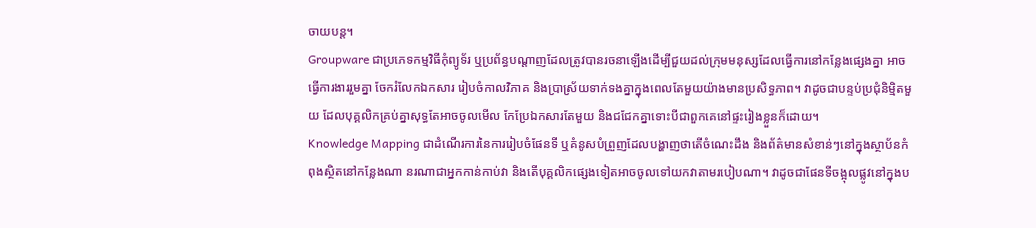ចាយបន្ត។
Groupware ជាប្រភេទកម្មវិធីកុំព្យូទ័រ ឬប្រព័ន្ធបណ្តាញដែលត្រូវបានរចនាឡើងដើម្បីជួយដល់ក្រុមមនុស្សដែលធ្វើការនៅកន្លែងផ្សេងគ្នា អាចធ្វើការងាររួមគ្នា ចែករំលែកឯកសារ រៀបចំកាលវិភាគ និងប្រាស្រ័យទាក់ទងគ្នាក្នុងពេលតែមួយយ៉ាងមានប្រសិទ្ធភាព។ វាដូចជាបន្ទប់ប្រជុំនិម្មិតមួយ ដែលបុគ្គលិកគ្រប់គ្នាសុទ្ធតែអាចចូលមើល កែប្រែឯកសារតែមួយ និងជជែកគ្នាទោះបីជាពួកគេនៅផ្ទះរៀងខ្លួនក៏ដោយ។
Knowledge Mapping ជាដំណើរការនៃការរៀបចំផែនទី ឬគំនូសបំព្រួញដែលបង្ហាញថាតើចំណេះដឹង និងព័ត៌មានសំខាន់ៗនៅក្នុងស្ថាប័នកំពុងស្ថិតនៅកន្លែងណា នរណាជាអ្នកកាន់កាប់វា និងតើបុគ្គលិកផ្សេងទៀតអាចចូលទៅយកវាតាមរបៀបណា។ វាដូចជាផែនទីចង្អុលផ្លូវនៅក្នុងប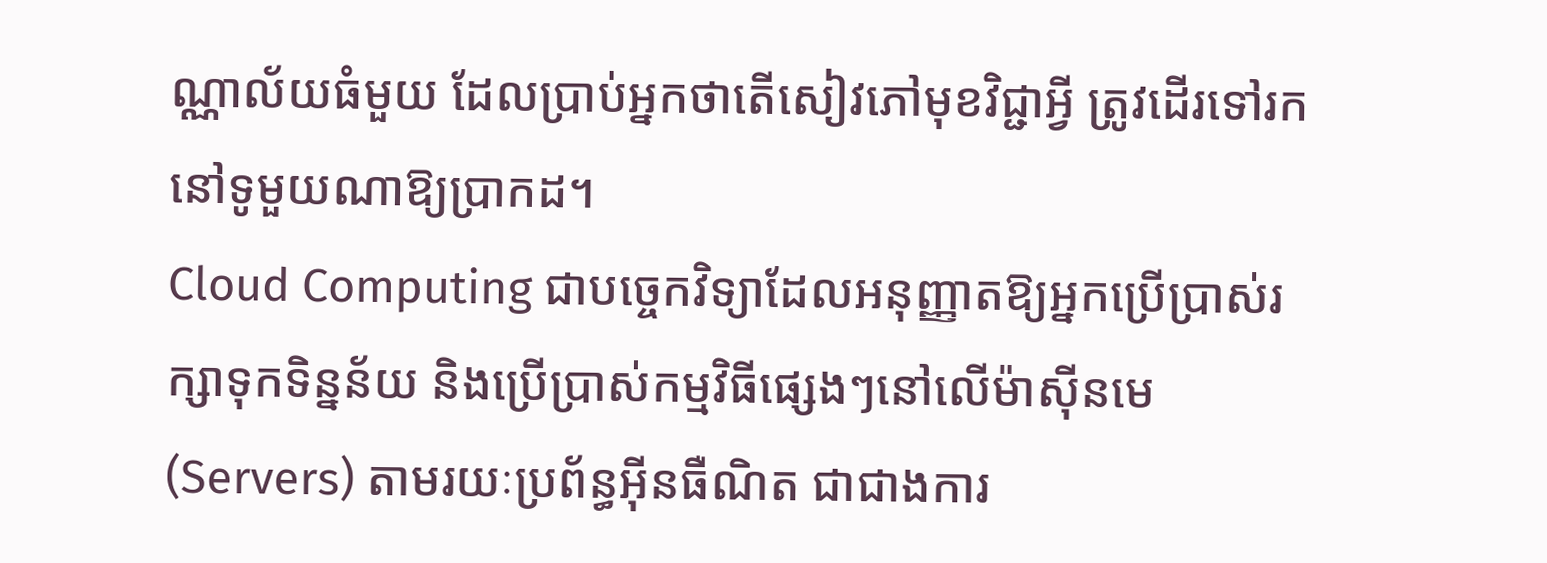ណ្ណាល័យធំមួយ ដែលប្រាប់អ្នកថាតើសៀវភៅមុខវិជ្ជាអ្វី ត្រូវដើរទៅរកនៅទូមួយណាឱ្យប្រាកដ។
Cloud Computing ជាបច្ចេកវិទ្យាដែលអនុញ្ញាតឱ្យអ្នកប្រើប្រាស់រក្សាទុកទិន្នន័យ និងប្រើប្រាស់កម្មវិធីផ្សេងៗនៅលើម៉ាស៊ីនមេ (Servers) តាមរយៈប្រព័ន្ធអ៊ីនធឺណិត ជាជាងការ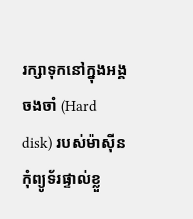រក្សាទុកនៅក្នុងអង្គចងចាំ (Hard disk) របស់ម៉ាស៊ីនកុំព្យូទ័រផ្ទាល់ខ្លួ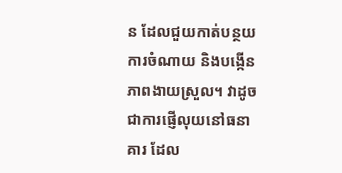ន ដែលជួយកាត់បន្ថយការចំណាយ និងបង្កើនភាពងាយស្រួល។ វាដូចជាការផ្ញើលុយនៅធនាគារ ដែល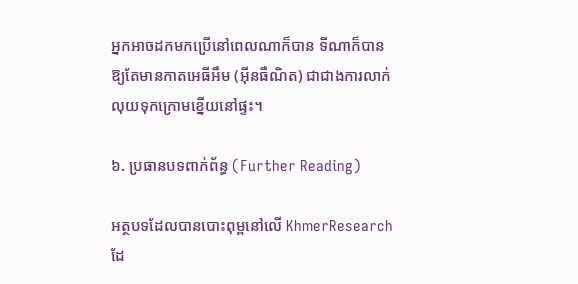អ្នកអាចដកមកប្រើនៅពេលណាក៏បាន ទីណាក៏បានឱ្យតែមានកាតអេធីអឹម (អ៊ីនធឺណិត) ជាជាងការលាក់លុយទុកក្រោមខ្នើយនៅផ្ទះ។

៦. ប្រធានបទពាក់ព័ន្ធ (Further Reading)

អត្ថបទដែលបានបោះពុម្ពនៅលើ KhmerResearch ដែ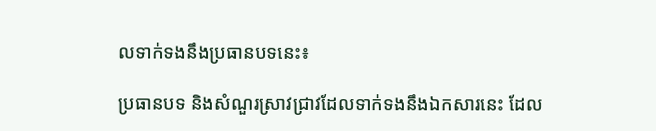លទាក់ទងនឹងប្រធានបទនេះ៖

ប្រធានបទ និងសំណួរស្រាវជ្រាវដែលទាក់ទងនឹងឯកសារនេះ ដែល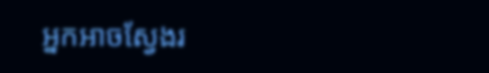អ្នកអាចស្វែងរ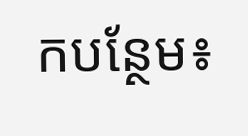កបន្ថែម៖